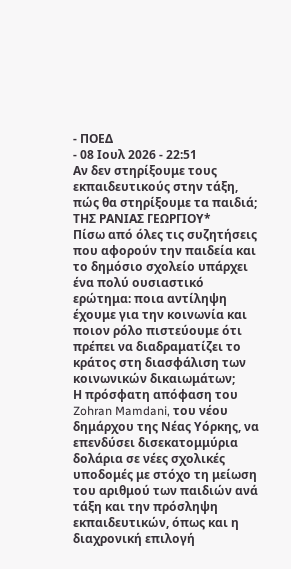- ΠΟΕΔ
- 08 Ιουλ 2026 - 22:51
Αν δεν στηρίξουμε τους εκπαιδευτικούς στην τάξη, πώς θα στηρίξουμε τα παιδιά;
ΤΗΣ ΡΑΝΙΑΣ ΓΕΩΡΓΙΟΥ*
Πίσω από όλες τις συζητήσεις που αφορούν την παιδεία και το δημόσιο σχολείο υπάρχει ένα πολύ ουσιαστικό ερώτημα: ποια αντίληψη έχουμε για την κοινωνία και ποιον ρόλο πιστεύουμε ότι πρέπει να διαδραματίζει το κράτος στη διασφάλιση των κοινωνικών δικαιωμάτων;
Η πρόσφατη απόφαση του Zohran Mamdani, του νέου δημάρχου της Νέας Υόρκης, να επενδύσει δισεκατομμύρια δολάρια σε νέες σχολικές υποδομές με στόχο τη μείωση του αριθμού των παιδιών ανά τάξη και την πρόσληψη εκπαιδευτικών, όπως και η διαχρονική επιλογή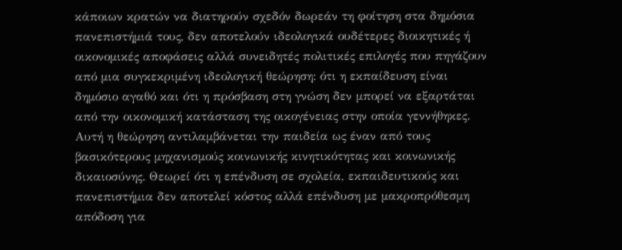κάποιων κρατών να διατηρούν σχεδόν δωρεάν τη φοίτηση στα δημόσια πανεπιστήμιά τους, δεν αποτελούν ιδεολογικά ουδέτερες διοικητικές ή οικονομικές αποφάσεις αλλά συνειδητές πολιτικές επιλογές που πηγάζουν από μια συγκεκριμένη ιδεολογική θεώρηση: ότι η εκπαίδευση είναι δημόσιο αγαθό και ότι η πρόσβαση στη γνώση δεν μπορεί να εξαρτάται από την οικονομική κατάσταση της οικογένειας στην οποία γεννήθηκες.
Αυτή η θεώρηση αντιλαμβάνεται την παιδεία ως έναν από τους βασικότερους μηχανισμούς κοινωνικής κινητικότητας και κοινωνικής δικαιοσύνης. Θεωρεί ότι η επένδυση σε σχολεία, εκπαιδευτικούς και πανεπιστήμια δεν αποτελεί κόστος αλλά επένδυση με μακροπρόθεσμη απόδοση για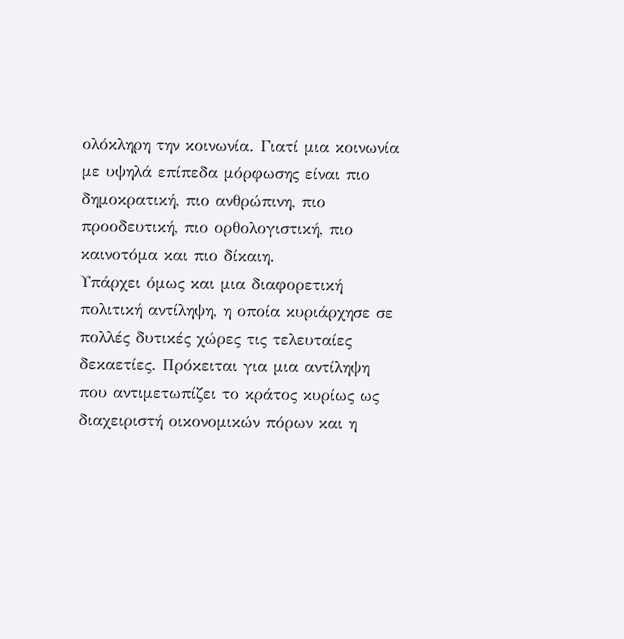ολόκληρη την κοινωνία. Γιατί μια κοινωνία με υψηλά επίπεδα μόρφωσης είναι πιο δημοκρατική, πιο ανθρώπινη, πιο προοδευτική, πιο ορθολογιστική, πιο καινοτόμα και πιο δίκαιη.
Υπάρχει όμως και μια διαφορετική πολιτική αντίληψη, η οποία κυριάρχησε σε πολλές δυτικές χώρες τις τελευταίες δεκαετίες. Πρόκειται για μια αντίληψη που αντιμετωπίζει το κράτος κυρίως ως διαχειριστή οικονομικών πόρων και η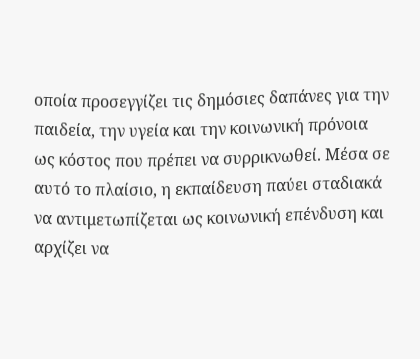οποία προσεγγίζει τις δημόσιες δαπάνες για την παιδεία, την υγεία και την κοινωνική πρόνοια ως κόστος που πρέπει να συρρικνωθεί. Μέσα σε αυτό το πλαίσιο, η εκπαίδευση παύει σταδιακά να αντιμετωπίζεται ως κοινωνική επένδυση και αρχίζει να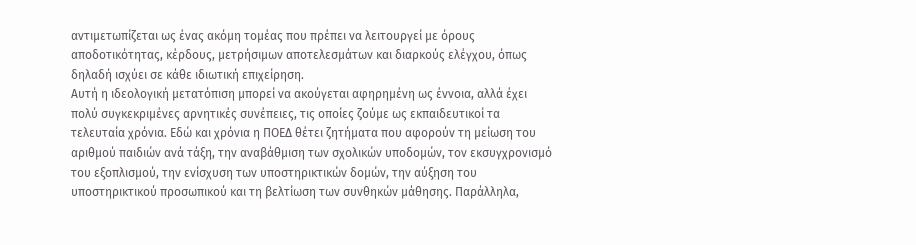αντιμετωπίζεται ως ένας ακόμη τομέας που πρέπει να λειτουργεί με όρους αποδοτικότητας, κέρδους, μετρήσιμων αποτελεσμάτων και διαρκούς ελέγχου, όπως δηλαδή ισχύει σε κάθε ιδιωτική επιχείρηση.
Αυτή η ιδεολογική μετατόπιση μπορεί να ακούγεται αφηρημένη ως έννοια, αλλά έχει πολύ συγκεκριμένες αρνητικές συνέπειες, τις οποίες ζούμε ως εκπαιδευτικοί τα τελευταία χρόνια. Εδώ και χρόνια η ΠΟΕΔ θέτει ζητήματα που αφορούν τη μείωση του αριθμού παιδιών ανά τάξη, την αναβάθμιση των σχολικών υποδομών, τον εκσυγχρονισμό του εξοπλισμού, την ενίσχυση των υποστηρικτικών δομών, την αύξηση του υποστηρικτικού προσωπικού και τη βελτίωση των συνθηκών μάθησης. Παράλληλα,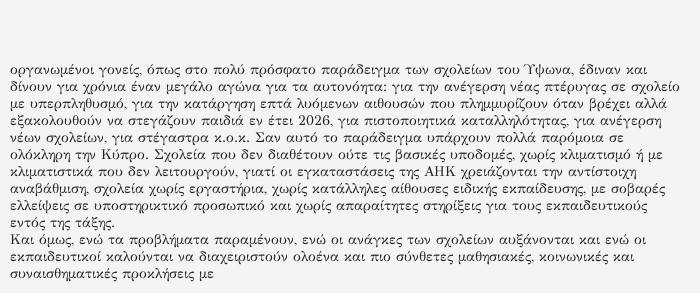οργανωμένοι γονείς, όπως στο πολύ πρόσφατο παράδειγμα των σχολείων του Ύψωνα, έδιναν και δίνουν για χρόνια έναν μεγάλο αγώνα για τα αυτονόητα: για την ανέγερση νέας πτέρυγας σε σχολείο με υπερπληθυσμό, για την κατάργηση επτά λυόμενων αιθουσών που πλημμυρίζουν όταν βρέχει αλλά εξακολουθούν να στεγάζουν παιδιά εν έτει 2026, για πιστοποιητικά καταλληλότητας, για ανέγερση νέων σχολείων, για στέγαστρα κ.ο.κ. Σαν αυτό το παράδειγμα υπάρχουν πολλά παρόμοια σε ολόκληρη την Κύπρο. Σχολεία που δεν διαθέτουν ούτε τις βασικές υποδομές, χωρίς κλιματισμό ή με κλιματιστικά που δεν λειτουργούν, γιατί οι εγκαταστάσεις της ΑΗΚ χρειάζονται την αντίστοιχη αναβάθμιση, σχολεία χωρίς εργαστήρια, χωρίς κατάλληλες αίθουσες ειδικής εκπαίδευσης, με σοβαρές ελλείψεις σε υποστηρικτικό προσωπικό και χωρίς απαραίτητες στηρίξεις για τους εκπαιδευτικούς εντός της τάξης.
Και όμως, ενώ τα προβλήματα παραμένουν, ενώ οι ανάγκες των σχολείων αυξάνονται και ενώ οι εκπαιδευτικοί καλούνται να διαχειριστούν ολοένα και πιο σύνθετες μαθησιακές, κοινωνικές και συναισθηματικές προκλήσεις με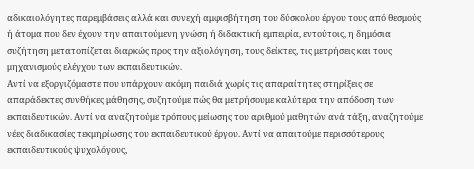αδικαιολόγητες παρεμβάσεις αλλά και συνεχή αμφισβήτηση του δύσκολου έργου τους από θεσμούς ή άτομα που δεν έχουν την απαιτούμενη γνώση ή διδακτική εμπειρία, εντούτοις, η δημόσια συζήτηση μετατοπίζεται διαρκώς προς την αξιολόγηση, τους δείκτες, τις μετρήσεις και τους μηχανισμούς ελέγχου των εκπαιδευτικών.
Αντί να εξοργιζόμαστε που υπάρχουν ακόμη παιδιά χωρίς τις απαραίτητες στηρίξεις σε απαράδεκτες συνθήκες μάθησης, συζητούμε πώς θα μετρήσουμε καλύτερα την απόδοση των εκπαιδευτικών. Αντί να αναζητούμε τρόπους μείωσης του αριθμού μαθητών ανά τάξη, αναζητούμε νέες διαδικασίες τεκμηρίωσης του εκπαιδευτικού έργου. Αντί να απαιτούμε περισσότερους εκπαιδευτικούς ψυχολόγους,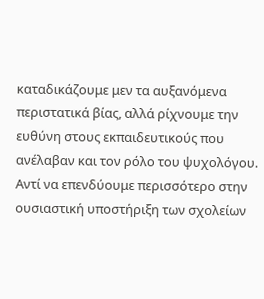καταδικάζουμε μεν τα αυξανόμενα περιστατικά βίας, αλλά ρίχνουμε την ευθύνη στους εκπαιδευτικούς που ανέλαβαν και τον ρόλο του ψυχολόγου. Αντί να επενδύουμε περισσότερο στην ουσιαστική υποστήριξη των σχολείων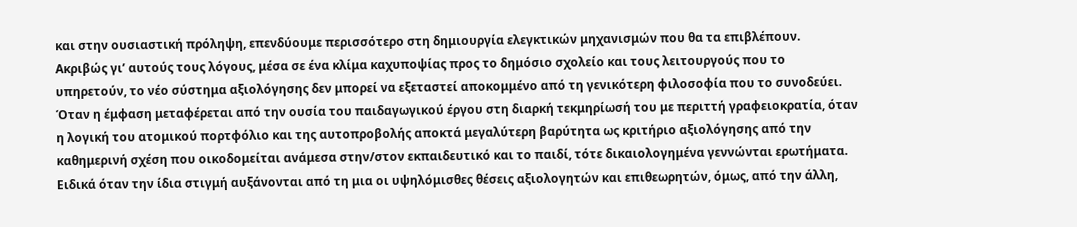και στην ουσιαστική πρόληψη, επενδύουμε περισσότερο στη δημιουργία ελεγκτικών μηχανισμών που θα τα επιβλέπουν.
Ακριβώς γι’ αυτούς τους λόγους, μέσα σε ένα κλίμα καχυποψίας προς το δημόσιο σχολείο και τους λειτουργούς που το υπηρετούν, το νέο σύστημα αξιολόγησης δεν μπορεί να εξεταστεί αποκομμένο από τη γενικότερη φιλοσοφία που το συνοδεύει. Όταν η έμφαση μεταφέρεται από την ουσία του παιδαγωγικού έργου στη διαρκή τεκμηρίωσή του με περιττή γραφειοκρατία, όταν η λογική του ατομικού πορτφόλιο και της αυτοπροβολής αποκτά μεγαλύτερη βαρύτητα ως κριτήριο αξιολόγησης από την καθημερινή σχέση που οικοδομείται ανάμεσα στην/στον εκπαιδευτικό και το παιδί, τότε δικαιολογημένα γεννώνται ερωτήματα. Ειδικά όταν την ίδια στιγμή αυξάνονται από τη μια οι υψηλόμισθες θέσεις αξιολογητών και επιθεωρητών, όμως, από την άλλη,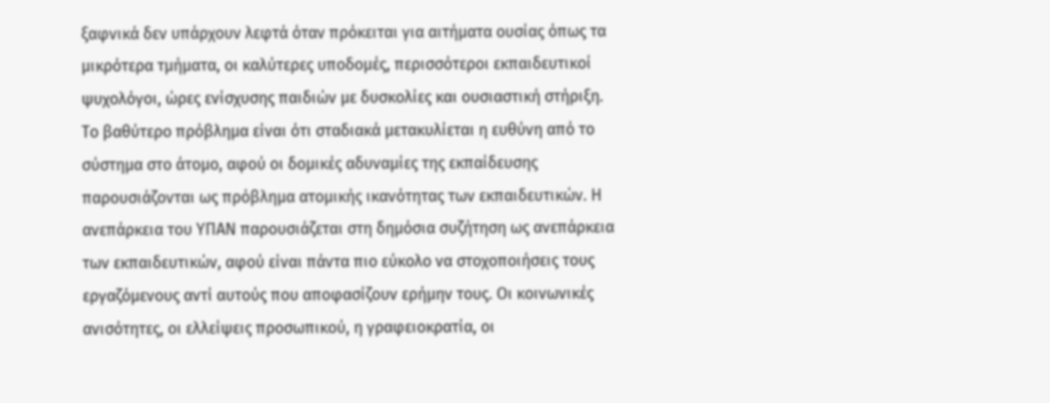ξαφνικά δεν υπάρχουν λεφτά όταν πρόκειται για αιτήματα ουσίας όπως τα μικρότερα τμήματα, οι καλύτερες υποδομές, περισσότεροι εκπαιδευτικοί ψυχολόγοι, ώρες ενίσχυσης παιδιών με δυσκολίες και ουσιαστική στήριξη.
Το βαθύτερο πρόβλημα είναι ότι σταδιακά μετακυλίεται η ευθύνη από το σύστημα στο άτομο, αφού οι δομικές αδυναμίες της εκπαίδευσης παρουσιάζονται ως πρόβλημα ατομικής ικανότητας των εκπαιδευτικών. Η ανεπάρκεια του ΥΠΑΝ παρουσιάζεται στη δημόσια συζήτηση ως ανεπάρκεια των εκπαιδευτικών, αφού είναι πάντα πιο εύκολο να στοχοποιήσεις τους εργαζόμενους αντί αυτούς που αποφασίζουν ερήμην τους. Οι κοινωνικές ανισότητες, οι ελλείψεις προσωπικού, η γραφειοκρατία, οι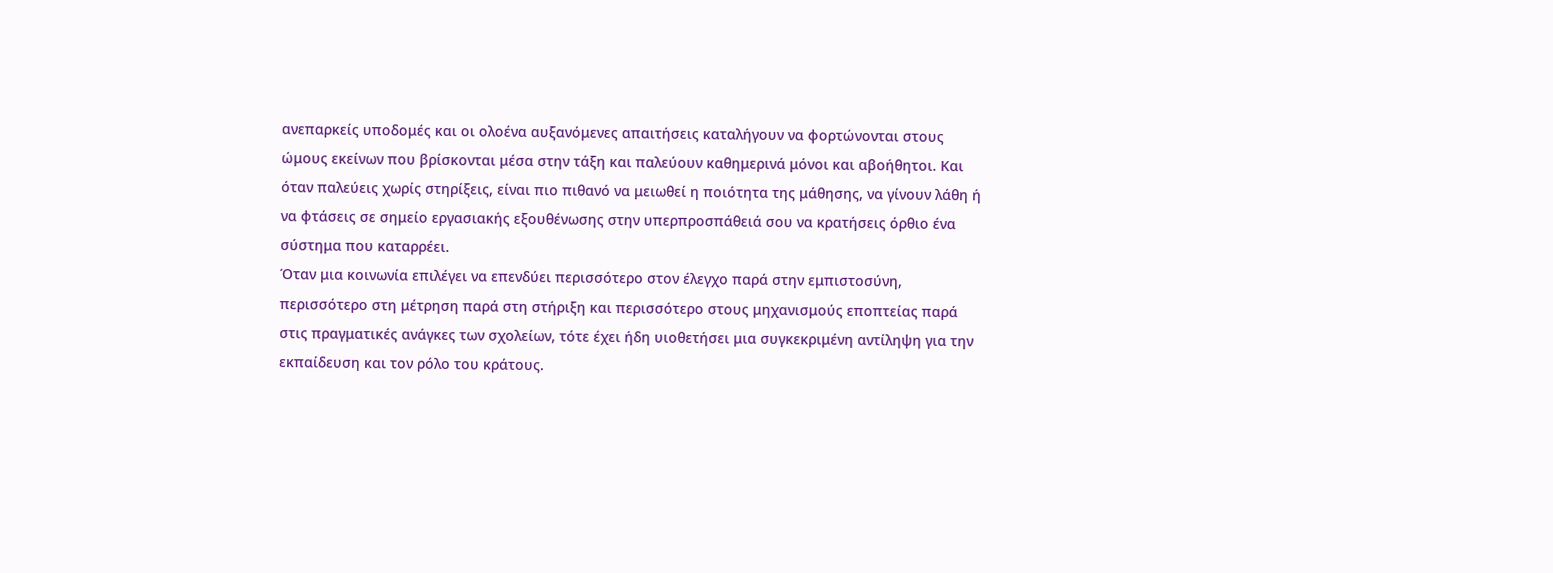ανεπαρκείς υποδομές και οι ολοένα αυξανόμενες απαιτήσεις καταλήγουν να φορτώνονται στους ώμους εκείνων που βρίσκονται μέσα στην τάξη και παλεύουν καθημερινά μόνοι και αβοήθητοι. Και όταν παλεύεις χωρίς στηρίξεις, είναι πιο πιθανό να μειωθεί η ποιότητα της μάθησης, να γίνουν λάθη ή να φτάσεις σε σημείο εργασιακής εξουθένωσης στην υπερπροσπάθειά σου να κρατήσεις όρθιο ένα σύστημα που καταρρέει.
Όταν μια κοινωνία επιλέγει να επενδύει περισσότερο στον έλεγχο παρά στην εμπιστοσύνη, περισσότερο στη μέτρηση παρά στη στήριξη και περισσότερο στους μηχανισμούς εποπτείας παρά στις πραγματικές ανάγκες των σχολείων, τότε έχει ήδη υιοθετήσει μια συγκεκριμένη αντίληψη για την εκπαίδευση και τον ρόλο του κράτους.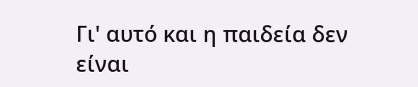Γι' αυτό και η παιδεία δεν είναι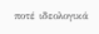ποτέ ιδεολογικά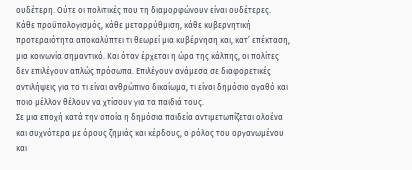ουδέτερη. Ούτε οι πολιτικές που τη διαμορφώνουν είναι ουδέτερες. Κάθε προϋπολογισμός, κάθε μεταρρύθμιση, κάθε κυβερνητική προτεραιότητα αποκαλύπτει τι θεωρεί μια κυβέρνηση και, κατ’ επέκταση, μια κοινωνία σημαντικό. Και όταν έρχεται η ώρα της κάλπης, οι πολίτες δεν επιλέγουν απλώς πρόσωπα. Επιλέγουν ανάμεσα σε διαφορετικές αντιλήψεις για το τι είναι ανθρώπινο δικαίωμα, τι είναι δημόσιο αγαθό και ποιο μέλλον θέλουν να χτίσουν για τα παιδιά τους.
Σε μια εποχή κατά την οποία η δημόσια παιδεία αντιμετωπίζεται ολοένα και συχνότερα με όρους ζημιάς και κέρδους, ο ρόλος του οργανωμένου και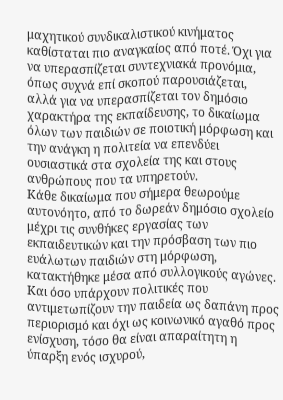μαχητικού συνδικαλιστικού κινήματος καθίσταται πιο αναγκαίος από ποτέ. Όχι για να υπερασπίζεται συντεχνιακά προνόμια, όπως συχνά επί σκοπού παρουσιάζεται, αλλά για να υπερασπίζεται τον δημόσιο χαρακτήρα της εκπαίδευσης, το δικαίωμα όλων των παιδιών σε ποιοτική μόρφωση και την ανάγκη η πολιτεία να επενδύει ουσιαστικά στα σχολεία της και στους ανθρώπους που τα υπηρετούν.
Κάθε δικαίωμα που σήμερα θεωρούμε αυτονόητο, από το δωρεάν δημόσιο σχολείο μέχρι τις συνθήκες εργασίας των εκπαιδευτικών και την πρόσβαση των πιο ευάλωτων παιδιών στη μόρφωση, κατακτήθηκε μέσα από συλλογικούς αγώνες. Και όσο υπάρχουν πολιτικές που αντιμετωπίζουν την παιδεία ως δαπάνη προς περιορισμό και όχι ως κοινωνικό αγαθό προς ενίσχυση, τόσο θα είναι απαραίτητη η ύπαρξη ενός ισχυρού,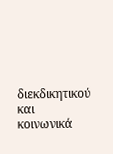διεκδικητικού και κοινωνικά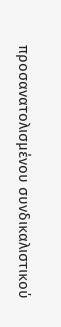προσανατολισμένου συνδικαλιστικού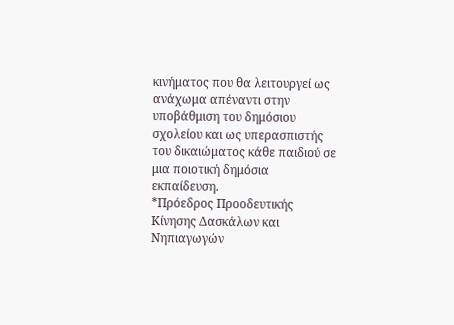κινήματος που θα λειτουργεί ως ανάχωμα απέναντι στην υποβάθμιση του δημόσιου σχολείου και ως υπερασπιστής του δικαιώματος κάθε παιδιού σε μια ποιοτική δημόσια εκπαίδευση.
*Πρόεδρος Προοδευτικής Κίνησης Δασκάλων και Νηπιαγωγών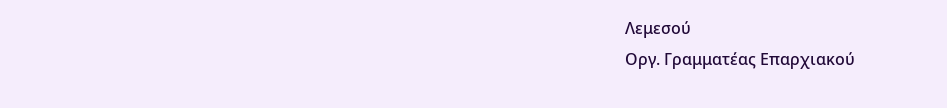Λεμεσού
Οργ. Γραμματέας Επαρχιακού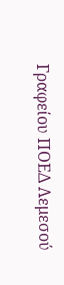Γραφείου ΠΟΕΔ Λεμεσού